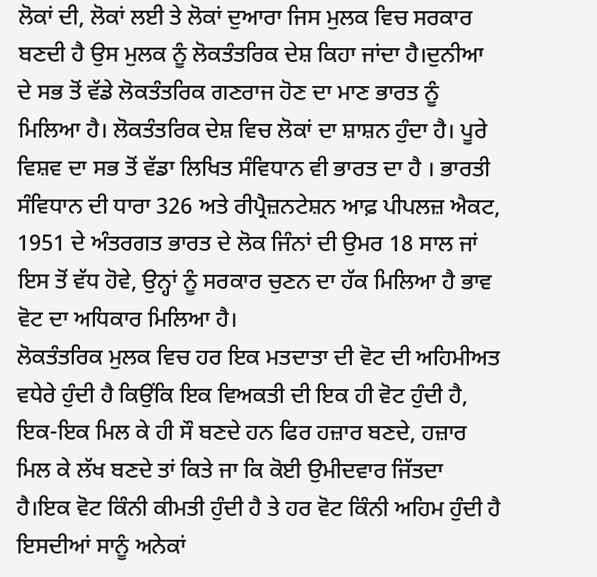ਲੋਕਾਂ ਦੀ, ਲੋਕਾਂ ਲਈ ਤੇ ਲੋਕਾਂ ਦੁਆਰਾ ਜਿਸ ਮੁਲਕ ਵਿਚ ਸਰਕਾਰ ਬਣਦੀ ਹੈ ਉਸ ਮੁਲਕ ਨੂੰ ਲੋਕਤੰਤਰਿਕ ਦੇਸ਼ ਕਿਹਾ ਜਾਂਦਾ ਹੈ।ਦੁਨੀਆ ਦੇ ਸਭ ਤੋਂ ਵੱਡੇ ਲੋਕਤੰਤਰਿਕ ਗਣਰਾਜ ਹੋਣ ਦਾ ਮਾਣ ਭਾਰਤ ਨੂੰ ਮਿਲਿਆ ਹੈ। ਲੋਕਤੰਤਰਿਕ ਦੇਸ਼ ਵਿਚ ਲੋਕਾਂ ਦਾ ਸ਼ਾਸ਼ਨ ਹੁੰਦਾ ਹੈ। ਪੂਰੇ ਵਿਸ਼ਵ ਦਾ ਸਭ ਤੋਂ ਵੱਡਾ ਲਿਖਿਤ ਸੰਵਿਧਾਨ ਵੀ ਭਾਰਤ ਦਾ ਹੈ । ਭਾਰਤੀ ਸੰਵਿਧਾਨ ਦੀ ਧਾਰਾ 326 ਅਤੇ ਰੀਪ੍ਰੈਜ਼ਨਟੇਸ਼ਨ ਆਫ਼ ਪੀਪਲਜ਼ ਐਕਟ, 1951 ਦੇ ਅੰਤਰਗਤ ਭਾਰਤ ਦੇ ਲੋਕ ਜਿੰਨਾਂ ਦੀ ਉਮਰ 18 ਸਾਲ ਜਾਂ ਇਸ ਤੋਂ ਵੱਧ ਹੋਵੇ, ਉਨ੍ਹਾਂ ਨੂੰ ਸਰਕਾਰ ਚੁਣਨ ਦਾ ਹੱਕ ਮਿਲਿਆ ਹੈ ਭਾਵ ਵੋਟ ਦਾ ਅਧਿਕਾਰ ਮਿਲਿਆ ਹੈ।
ਲੋਕਤੰਤਰਿਕ ਮੁਲਕ ਵਿਚ ਹਰ ਇਕ ਮਤਦਾਤਾ ਦੀ ਵੋਟ ਦੀ ਅਹਿਮੀਅਤ ਵਧੇਰੇ ਹੁੰਦੀ ਹੈ ਕਿਉਂਕਿ ਇਕ ਵਿਅਕਤੀ ਦੀ ਇਕ ਹੀ ਵੋਟ ਹੁੰਦੀ ਹੈ, ਇਕ-ਇਕ ਮਿਲ ਕੇ ਹੀ ਸੌ ਬਣਦੇ ਹਨ ਫਿਰ ਹਜ਼ਾਰ ਬਣਦੇ, ਹਜ਼ਾਰ ਮਿਲ ਕੇ ਲੱਖ ਬਣਦੇ ਤਾਂ ਕਿਤੇ ਜਾ ਕਿ ਕੋਈ ਉਮੀਦਵਾਰ ਜਿੱਤਦਾ ਹੈ।ਇਕ ਵੋਟ ਕਿੰਨੀ ਕੀਮਤੀ ਹੁੰਦੀ ਹੈ ਤੇ ਹਰ ਵੋਟ ਕਿੰਨੀ ਅਹਿਮ ਹੁੰਦੀ ਹੈ ਇਸਦੀਆਂ ਸਾਨੂੰ ਅਨੇਕਾਂ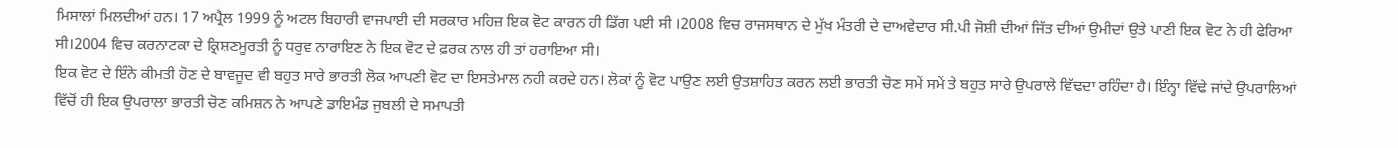ਮਿਸਾਲਾਂ ਮਿਲਦੀਆਂ ਹਨ। 17 ਅਪ੍ਰੈਲ 1999 ਨੂੰ ਅਟਲ ਬਿਹਾਰੀ ਵਾਜਪਾਈ ਦੀ ਸਰਕਾਰ ਮਹਿਜ਼ ਇਕ ਵੋਟ ਕਾਰਨ ਹੀ ਡਿੱਗ ਪਈ ਸੀ ।2008 ਵਿਚ ਰਾਜਸਥਾਨ ਦੇ ਮੁੱਖ ਮੰਤਰੀ ਦੇ ਦਾਅਵੇਦਾਰ ਸੀ.ਪੀ ਜੋਸ਼ੀ ਦੀਆਂ ਜਿੱਤ ਦੀਆਂ ਉਮੀਦਾਂ ਉਤੇ ਪਾਣੀ ਇਕ ਵੋਟ ਨੇ ਹੀ ਫੇਰਿਆ ਸੀ।2004 ਵਿਚ ਕਰਨਾਟਕਾ ਦੇ ਕ੍ਰਿਸ਼ਣਮੂਰਤੀ ਨੂੰ ਧਰੁਵ ਨਾਰਾਇਣ ਨੇ ਇਕ ਵੋਟ ਦੇ ਫ਼ਰਕ ਨਾਲ ਹੀ ਤਾਂ ਹਰਾਇਆ ਸੀ।
ਇਕ ਵੋਟ ਦੇ ਇੰਨੇ ਕੀਮਤੀ ਹੋਣ ਦੇ ਬਾਵਜੂਦ ਵੀ ਬਹੁਤ ਸਾਰੇ ਭਾਰਤੀ ਲੋਕ ਆਪਣੀ ਵੋਟ ਦਾ ਇਸਤੇਮਾਲ ਨਹੀ ਕਰਦੇ ਹਨ। ਲੋਕਾਂ ਨੂੰ ਵੋਟ ਪਾਉਣ ਲਈ ਉਤਸ਼ਾਹਿਤ ਕਰਨ ਲਈ ਭਾਰਤੀ ਚੋਣ ਸਮੇਂ ਸਮੇਂ ਤੇ ਬਹੁਤ ਸਾਰੇ ਉਪਰਾਲੇ ਵਿੱਢਦਾ ਰਹਿੰਦਾ ਹੈ। ਇੰਨ੍ਹਾ ਵਿੱਢੇ ਜਾਂਦੇ ਉਪਰਾਲਿਆਂ ਵਿੱਚੋਂ ਹੀ ਇਕ ਉਪਰਾਲਾ ਭਾਰਤੀ ਚੋਣ ਕਮਿਸ਼ਨ ਨੇ ਆਪਣੇ ਡਾਇਮੰਡ ਜੁਬਲੀ ਦੇ ਸਮਾਪਤੀ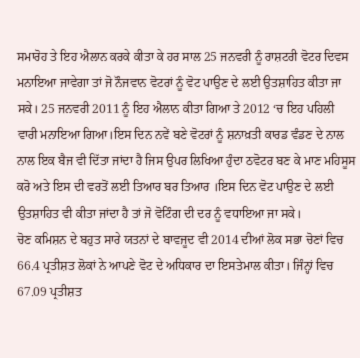ਸਮਾਰੋਹ ਤੇ ਇਹ ਐਲਾਨ ਕਰਕੇ ਕੀਤਾ ਕੇ ਹਰ ਸਾਲ 25 ਜਨਵਰੀ ਨੂੰ ਰਾਸ਼ਟਰੀ ਵੋਟਰ ਦਿਵਸ ਮਨਾਇਆ ਜਾਵੇਗਾ ਤਾਂ ਜੋ ਨੌਜਵਾਨ ਵੋਟਰਾਂ ਨੂੰ ਵੋਟ ਪਾਉਣ ਦੇ ਲਈ ਉਤਸ਼ਾਹਿਤ ਕੀਤਾ ਜਾ ਸਕੇ। 25 ਜਨਵਰੀ 2011 ਨੂੰ ਇਹ ਐਲਾਨ ਕੀਤਾ ਗਿਆ ਤੇ 2012 ‘ਚ ਇਹ ਪਹਿਲੀ ਵਾਰੀ ਮਨਾਇਆ ਗਿਆ।ਇਸ ਦਿਨ ਨਵੇਂ ਬਣੇ ਵੋਟਰਾਂ ਨੂੰ ਸ਼ਨਾਖ਼ਤੀ ਕਾਰਡ ਵੰਡਣ ਦੇ ਨਾਲ ਨਾਲ ਇਕ ਬੈਜ ਵੀ ਦਿੱਤਾ ਜਾਂਦਾ ਹੈ ਜਿਸ ਉਪਰ ਲਿਖਿਆ ਹੁੰਦਾ ਠਵੋਟਰ ਬਣ ਕੇ ਮਾਣ ਮਹਿਸੂਸ ਕਰੋ ਅਤੇ ਇਸ ਦੀ ਵਰਤੋਂ ਲਈ ਤਿਆਰ ਬਰ ਤਿਆਰ ।ਇਸ ਦਿਨ ਵੋਟ ਪਾਉਣ ਦੇ ਲਈ ਉਤਸ਼ਾਹਿਤ ਵੀ ਕੀਤਾ ਜਾਂਦਾ ਹੈ ਤਾਂ ਜੋ ਵੋਟਿੰਗ ਦੀ ਦਰ ਨੂੰ ਵਧਾਇਆ ਜਾ ਸਕੇ।
ਚੋਣ ਕਮਿਸ਼ਨ ਦੇ ਬਹੁਤ ਸਾਰੇ ਯਤਨਾਂ ਦੇ ਬਾਵਜੂਦ ਵੀ 2014 ਦੀਆਂ ਲੋਕ ਸਭਾ ਚੋਣਾਂ ਵਿਚ 66.4 ਪ੍ਰਤੀਸ਼ਤ ਲੋਕਾਂ ਨੇ ਆਪਣੇ ਵੋਟ ਦੇ ਅਧਿਕਾਰ ਦਾ ਇਸਤੇਮਾਲ ਕੀਤਾ। ਜਿੰਨ੍ਹਾਂ ਵਿਚ 67.09 ਪ੍ਰਤੀਸ਼ਤ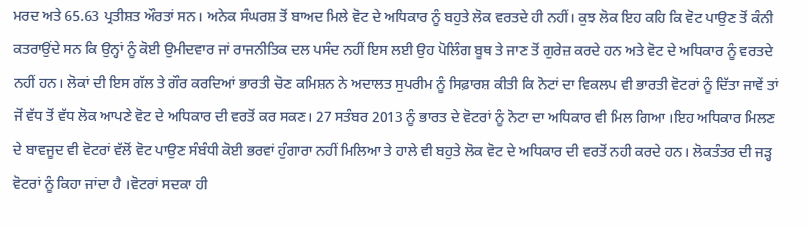ਮਰਦ ਅਤੇ 65.63 ਪ੍ਰਤੀਸ਼ਤ ਔਰਤਾਂ ਸਨ। ਅਨੇਕ ਸੰਘਰਸ਼ ਤੋਂ ਬਾਅਦ ਮਿਲੇ ਵੋਟ ਦੇ ਅਧਿਕਾਰ ਨੂੰ ਬਹੁਤੇ ਲੋਕ ਵਰਤਦੇ ਹੀ ਨਹੀਂ। ਕੁਝ ਲੋਕ ਇਹ ਕਹਿ ਕਿ ਵੋਟ ਪਾਉਣ ਤੋਂ ਕੰਨੀ ਕਤਰਾਉਂਦੇ ਸਨ ਕਿ ਉਨ੍ਹਾਂ ਨੂੰ ਕੋਈ ਉਮੀਦਵਾਰ ਜਾਂ ਰਾਜਨੀਤਿਕ ਦਲ ਪਸੰਦ ਨਹੀਂ ਇਸ ਲਈ ਉਹ ਪੋਲਿੰਗ ਬੂਥ ਤੇ ਜਾਣ ਤੋਂ ਗੁਰੇਜ਼ ਕਰਦੇ ਹਨ ਅਤੇ ਵੋਟ ਦੇ ਅਧਿਕਾਰ ਨੂੰ ਵਰਤਦੇ ਨਹੀਂ ਹਨ। ਲੋਕਾਂ ਦੀ ਇਸ ਗੱਲ ਤੇ ਗੌਰ ਕਰਦਿਆਂ ਭਾਰਤੀ ਚੋਣ ਕਮਿਸ਼ਨ ਨੇ ਅਦਾਲਤ ਸੁਪਰੀਮ ਨੂੰ ਸਿਫ਼ਾਰਸ਼ ਕੀਤੀ ਕਿ ਨੋਟਾਂ ਦਾ ਵਿਕਲਪ ਵੀ ਭਾਰਤੀ ਵੋਟਰਾਂ ਨੂੰ ਦਿੱਤਾ ਜਾਵੇਂ ਤਾਂ ਜੋਂ ਵੱਧ ਤੋਂ ਵੱਧ ਲੋਕ ਆਪਣੇ ਵੋਟ ਦੇ ਅਧਿਕਾਰ ਦੀ ਵਰਤੋਂ ਕਰ ਸਕਣ। 27 ਸਤੰਬਰ 2013 ਨੂੰ ਭਾਰਤ ਦੇ ਵੋਟਰਾਂ ਨੂੰ ਨੋਟਾ ਦਾ ਅਧਿਕਾਰ ਵੀ ਮਿਲ ਗਿਆ ।ਇਹ ਅਧਿਕਾਰ ਮਿਲਣ ਦੇ ਬਾਵਜੂਦ ਵੀ ਵੋਟਰਾਂ ਵੱਲੋਂ ਵੋਟ ਪਾਉਣ ਸੰਬੰਧੀ ਕੋਈ ਭਰਵਾਂ ਹੁੰਗਾਰਾ ਨਹੀਂ ਮਿਲਿਆ ਤੇ ਹਾਲੇ ਵੀ ਬਹੁਤੇ ਲੋਕ ਵੋਟ ਦੇ ਅਧਿਕਾਰ ਦੀ ਵਰਤੋਂ ਨਹੀ ਕਰਦੇ ਹਨ। ਲੋਕਤੰਤਰ ਦੀ ਜੜ੍ਹ ਵੋਟਰਾਂ ਨੂੰ ਕਿਹਾ ਜਾਂਦਾ ਹੈ ।ਵੋਟਰਾਂ ਸਦਕਾ ਹੀ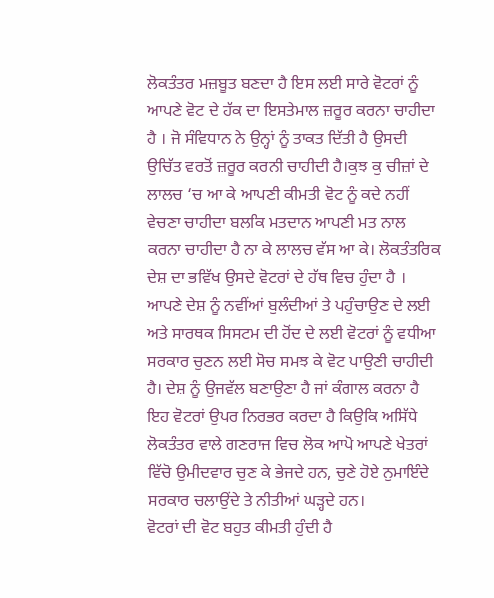ਲੋਕਤੰਤਰ ਮਜ਼ਬੂਤ ਬਣਦਾ ਹੈ ਇਸ ਲਈ ਸਾਰੇ ਵੋਟਰਾਂ ਨੂੰ ਆਪਣੇ ਵੋਟ ਦੇ ਹੱਕ ਦਾ ਇਸਤੇਮਾਲ ਜ਼ਰੂਰ ਕਰਨਾ ਚਾਹੀਦਾ ਹੈ । ਜੋ ਸੰਵਿਧਾਨ ਨੇ ਉਨ੍ਹਾਂ ਨੂੰ ਤਾਕਤ ਦਿੱਤੀ ਹੈ ਉਸਦੀ ਉਚਿੱਤ ਵਰਤੋਂ ਜ਼ਰੂਰ ਕਰਨੀ ਚਾਹੀਦੀ ਹੈ।ਕੁਝ ਕੁ ਚੀਜ਼ਾਂ ਦੇ ਲਾਲਚ ‘ਚ ਆ ਕੇ ਆਪਣੀ ਕੀਮਤੀ ਵੋਟ ਨੂੰ ਕਦੇ ਨਹੀਂ ਵੇਚਣਾ ਚਾਹੀਦਾ ਬਲਕਿ ਮਤਦਾਨ ਆਪਣੀ ਮਤ ਨਾਲ ਕਰਨਾ ਚਾਹੀਦਾ ਹੈ ਨਾ ਕੇ ਲਾਲਚ ਵੱਸ ਆ ਕੇ। ਲੋਕਤੰਤਰਿਕ ਦੇਸ਼ ਦਾ ਭਵਿੱਖ ਉਸਦੇ ਵੋਟਰਾਂ ਦੇ ਹੱਥ ਵਿਚ ਹੁੰਦਾ ਹੈ । ਆਪਣੇ ਦੇਸ਼ ਨੂੰ ਨਵੀਂਆਂ ਬੁਲੰਦੀਆਂ ਤੇ ਪਹੁੰਚਾਉਣ ਦੇ ਲਈ ਅਤੇ ਸਾਰਥਕ ਸਿਸਟਮ ਦੀ ਹੋਂਦ ਦੇ ਲਈ ਵੋਟਰਾਂ ਨੂੰ ਵਧੀਆ ਸਰਕਾਰ ਚੁਣਨ ਲਈ ਸੋਚ ਸਮਝ ਕੇ ਵੋਟ ਪਾਉਣੀ ਚਾਹੀਦੀ ਹੈ। ਦੇਸ਼ ਨੂੰ ਉਜਵੱਲ ਬਣਾਉਣਾ ਹੈ ਜਾਂ ਕੰਗਾਲ ਕਰਨਾ ਹੈ ਇਹ ਵੋਟਰਾਂ ਉਪਰ ਨਿਰਭਰ ਕਰਦਾ ਹੈ ਕਿਉਕਿ ਅਸਿੱਧੇ ਲੋਕਤੰਤਰ ਵਾਲੇ ਗਣਰਾਜ ਵਿਚ ਲੋਕ ਆਪੋ ਆਪਣੇ ਖੇਤਰਾਂ ਵਿੱਚੋ ਉਮੀਦਵਾਰ ਚੁਣ ਕੇ ਭੇਜਦੇ ਹਨ, ਚੁਣੇ ਹੋਏ ਨੁਮਾਇੰਦੇ ਸਰਕਾਰ ਚਲਾਉਂਦੇ ਤੇ ਨੀਤੀਆਂ ਘੜ੍ਹਦੇ ਹਨ।
ਵੋਟਰਾਂ ਦੀ ਵੋਟ ਬਹੁਤ ਕੀਮਤੀ ਹੁੰਦੀ ਹੈ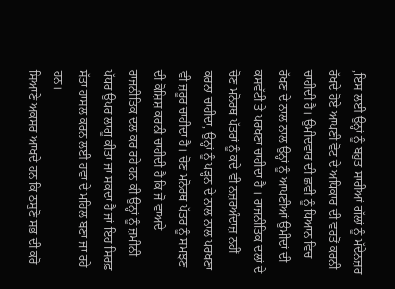,ਇਸ ਲਈ ਉਨ੍ਹਾਂ ਨੂੰ ਬਹੁਤ ਸਾਰੀਆਂ ਗੱਲਾਂ ਨੂੰ ਮੱਦੇਨਜ਼ਰ ਰੱਖਦੇ ਹੋਏ ਆਪਣੀ ਵੋਟ ਦੇ ਅਧਿਕਾਰ ਦੀ ਵਰਤੋਂ ਕਰਨੀ ਚਾਹੀਦੀ ਹੈ। ਉਮੀਦਵਾਰ ਦੀ ਛਵੀ ਨੂੰ ਧਿਆਨ ਵਿਚ ਰੱਖਣ ਦੇ ਨਾਲ ਨਾਲ ਉਨ੍ਹਾਂ ਨੂੰ ਆਪਣੀਆਂ ਉਮੀਦਾਂ ਦੀ ਕਸਵੱਟੀ ਤੇ ਪਰਖਣਾ ਚਾਹੀਦਾ ਹੈ । ਰਾਜਨੀਤਿਕ ਦਲਾਂ ਦੇ ਚੋਣ ਮਨੋਰਥ ਪੱਤਰਾਂ ਨੂੰ ਕਦੇ ਵੀ ਨਜ਼ਰਅੰਦਾਜ਼ ਨਹੀਂ ਕਰਨਾ ਚਾਹੀਦਾ, ਉਨ੍ਹਾਂ ਨੂੰ ਪੜ੍ਹਨ ਦੇ ਨਾਲ ਨਾਲ ਪਰਖਣਾ ਵੀ ਜ਼ਰੂਰ ਚਾਹੀਦਾ ਹੈ। ਚੋਣ ਮਨੋਰਥ ਪੱਤਰ ਨੂੰ ਸਮਝਣ ਦੀ ਕੋਸ਼ਿਸ਼ ਕਰਨੀ ਚਾਹੀਦੀ ਹੈ ਕਿ ਜੋ ਵਾਅਦੇ ਰਾਜਨੀਤਿਕ ਦਲ ਕਰ ਰਹੇ ਹਨ ਕੀ ਉਨ੍ਹਾਂ ਨੂੰ ਜ਼ਮੀਨੀ ਪੱਧਰ ਉਪਰ ਲਾਗੂ ਕੀਤਾ ਜਾ ਸਕਦਾ ਹੈ ਜਾਂ ਇਹ ਸਿਰਫ਼ ਸੱਤਾ ਹਾਸਲ ਕਰਨ ਲਈ ਹਵਾ ਦੇ ਮਹਿਲ ਬਣਾ ਜਾ ਰਹੇ ਹਨ।
ਸਿਆਣੇ ਅਕਸਰ ਆਖਦੇ ਹਨ ਕਿ ਠਸੁਣੋ ਸਭ ਦੀ ਕਰੋ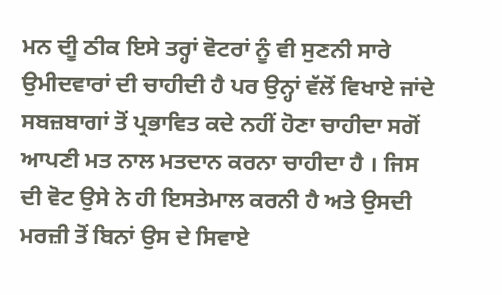ਮਨ ਦੀੂ ਠੀਕ ਇਸੇ ਤਰ੍ਹਾਂ ਵੋਟਰਾਂ ਨੂੰ ਵੀ ਸੁਣਨੀ ਸਾਰੇ ਉਮੀਦਵਾਰਾਂ ਦੀ ਚਾਹੀਦੀ ਹੈ ਪਰ ਉਨ੍ਹਾਂ ਵੱਲੋਂ ਵਿਖਾਏ ਜਾਂਦੇ ਸਬਜ਼ਬਾਗਾਂ ਤੋਂ ਪ੍ਰਭਾਵਿਤ ਕਦੇ ਨਹੀਂ ਹੋਣਾ ਚਾਹੀਦਾ ਸਗੋਂ ਆਪਣੀ ਮਤ ਨਾਲ ਮਤਦਾਨ ਕਰਨਾ ਚਾਹੀਦਾ ਹੈ । ਜਿਸ ਦੀ ਵੋਟ ਉਸੇ ਨੇ ਹੀ ਇਸਤੇਮਾਲ ਕਰਨੀ ਹੈ ਅਤੇ ਉਸਦੀ ਮਰਜ਼ੀ ਤੋਂ ਬਿਨਾਂ ਉਸ ਦੇ ਸਿਵਾਏ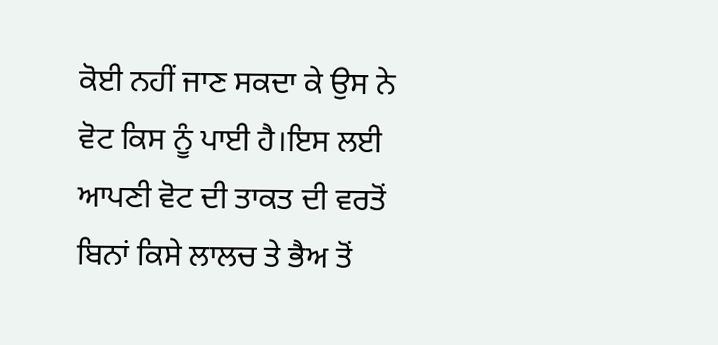ਕੋਈ ਨਹੀਂ ਜਾਣ ਸਕਦਾ ਕੇ ਉਸ ਨੇ ਵੋਟ ਕਿਸ ਨੂੰ ਪਾਈ ਹੈ।ਇਸ ਲਈ ਆਪਣੀ ਵੋਟ ਦੀ ਤਾਕਤ ਦੀ ਵਰਤੋਂ ਬਿਨਾਂ ਕਿਸੇ ਲਾਲਚ ਤੇ ਭੈਅ ਤੋਂ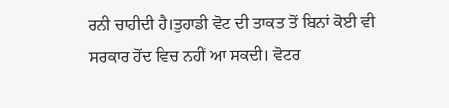ਰਨੀ ਚਾਹੀਦੀ ਹੈ।ਤੁਹਾਡੀ ਵੋਟ ਦੀ ਤਾਕਤ ਤੋਂ ਬਿਨਾਂ ਕੋਈ ਵੀ ਸਰਕਾਰ ਹੋਂਦ ਵਿਚ ਨਹੀਂ ਆ ਸਕਦੀ। ਵੋਟਰ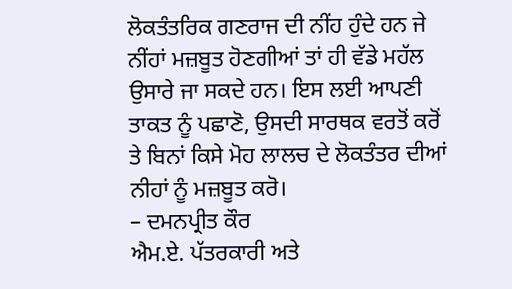ਲੋਕਤੰਤਰਿਕ ਗਣਰਾਜ ਦੀ ਨੀਂਹ ਹੁੰਦੇ ਹਨ ਜੇ ਨੀਂਹਾਂ ਮਜ਼ਬੂਤ ਹੋਣਗੀਆਂ ਤਾਂ ਹੀ ਵੱਡੇ ਮਹੱਲ ਉਸਾਰੇ ਜਾ ਸਕਦੇ ਹਨ। ਇਸ ਲਈ ਆਪਣੀ ਤਾਕਤ ਨੂੰ ਪਛਾਣੋ, ਉਸਦੀ ਸਾਰਥਕ ਵਰਤੋਂ ਕਰੋਂ ਤੇ ਬਿਨਾਂ ਕਿਸੇ ਮੋਹ ਲਾਲਚ ਦੇ ਲੋਕਤੰਤਰ ਦੀਆਂ ਨੀਹਾਂ ਨੂੰ ਮਜ਼ਬੂਤ ਕਰੋ।
– ਦਮਨਪ੍ਰੀਤ ਕੌਰ
ਐਮ.ਏ. ਪੱਤਰਕਾਰੀ ਅਤੇ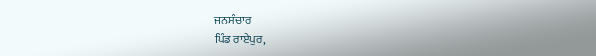ਜਨਸੰਚਾਰ
ਪਿੰਡ ਰਾਏਪੁਰ,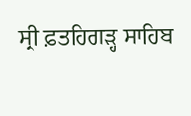ਸ੍ਰੀ ਫ਼ਤਹਿਗੜ੍ਹ ਸਾਹਿਬ